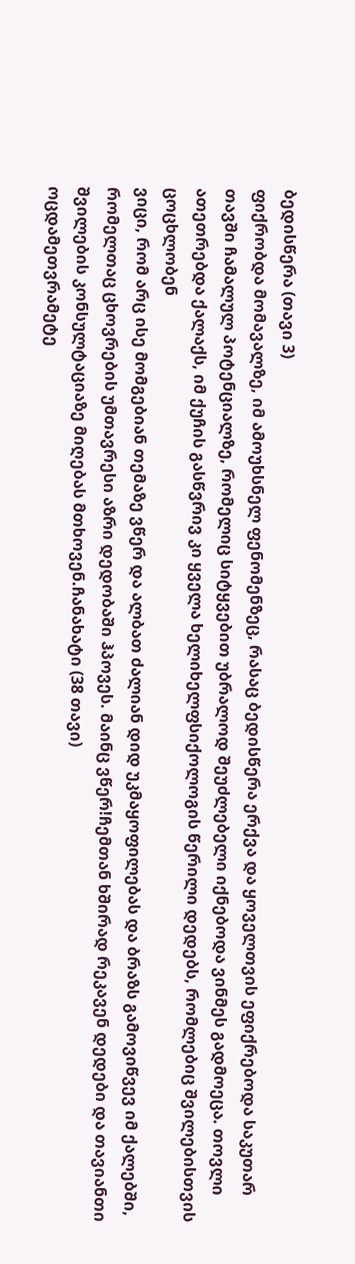ბედისწერა (თავი 3)
ფიქრობდა მომავალზე, იმ ამოუხსნელ ფენომენზეც, რასაც ბედისწერა ერქვა და ყოველთვის ეფიქრებოდა საკუთარ თავში ჩამალულ პოტენციალზე, რომელიც სიტყვებით უბრალოდ შეუძლებელი იქნებოდა ვინმეს გადმოეცა. თოვლი ათეთრებდა ქალაქს, იმ ქუჩის გასწვრივ კი ყველა ხელიხელფსიქოლოგის წერილი დედებს, რომლებიც შვილებისთვის ცოცხლობენ
ვიცი, რომ არც ისე მომგებიან თემაზე ვწერ და ალბათ ძალიან დიდ უკმაყოფილებას და ბრაზს გამოვიწვევ იმ ქალებში, რომელთაც ცხოვრების უმთავრესი აზრი დედობაში ჰპოვეს. მაინც ვწერ!ჩემთან ხშირად რეკავენ დედები და თავიანთი შვილების კონსულტაციაზე მიღებას მთხოვენ.ჩანახატი (38 თავი)
ოცდამეთვრამეტე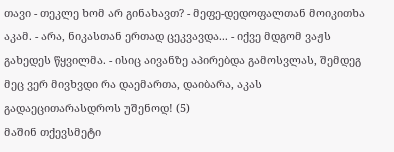თავი - თეკლე ხომ არ გინახავთ? - მეფე-დედოფალთან მოიკითხა აკამ. - არა, ნიკასთან ერთად ცეკვავდა... - იქვე მდგომ ვაჟს გახედეს წყვილმა. - ისიც აივანზე აპირებდა გამოსვლას, შემდეგ მეც ვერ მივხვდი რა დაემართა, დაიბარა, აკას გადაეცითარასდროს უშენოდ! (5)
მაშინ თქევსმეტი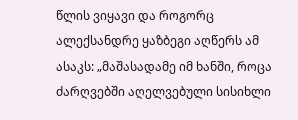წლის ვიყავი და როგორც ალექსანდრე ყაზბეგი აღწერს ამ ასაკს: „მაშასადამე იმ ხანში, როცა ძარღვებში აღელვებული სისიხლი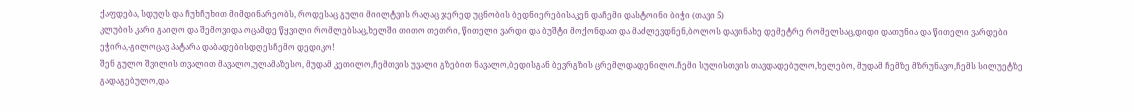ქაფდება, სდუღს და ჩუხჩუხით მიმდინარეობს, როდესაც გული მიილტვის რაღაც ჯერედ უცნობის ბედნიერებისაკენ დაჩემი დასტოინი ბიჭი (თავი 5)
კლუბის კარი გაიღო და შემოვიდა ოცამდე წყვილი რომლებსაც,ხელში თითო თეთრი, წითელი ვარდი და ბუშტი მოქონდათ და მაძლევდნენ,ბოლოს დავინახე დემეტრე რომელსაც,დიდი დათუნია და წითელი ვარდები ეჭირა,-გილოცავ პატარა დაბადებისდღესჩემო დედიკო!
შენ გულო შვილის თვალით მავალო,ულამაზესო, მუდამ კეთილო,ჩემთვის უვალი გზებით ნავალო,ბედისგან ბევრგზის ცრემლდადენილო.ჩემი სულისთვის თავდადებულო,ხელებო, მუდამ ჩემზე მზრუნავო,ჩემს სილუეტზე გადაგებულო,და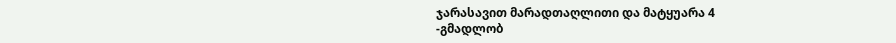ჯარასავით მარადთაღლითი და მატყუარა 4
-გმადლობ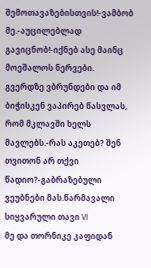შემოთავაზებისთვის!-ვამბობ მე.-აუცილებლად გავიცნობ!-იქნებ ასე მაინც მოეშალოს ნერვები. გვერდზე ვბრუნდები და იმ ბიჭისკენ ვაპირებ წასვლას, რომ მკლავში ხელს მავლებს.-რას აკეთებ? შენ თვითონ არ თქვი წადიო?-გაბრაზებული ვეუბნები მას.წარმავალი სიყვარული თავი VI
მე და თორნიკე კაფიდან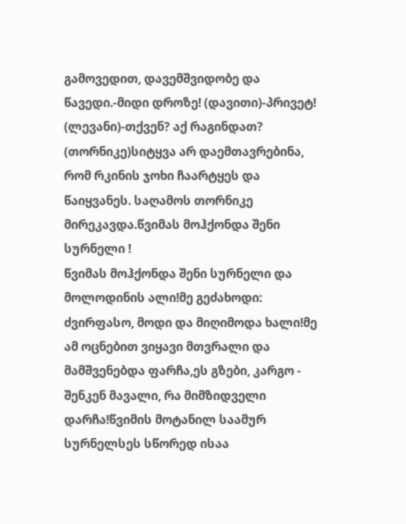გამოვედით, დავემშვიდობე და წავედი.-მიდი დროზე! (დავითი)-პრივეტ! (ლევანი)-თქვენ? აქ რაგინდათ? (თორნიკე)სიტყვა არ დაემთავრებინა, რომ რკინის ჯოხი ჩაარტყეს და წაიყვანეს. საღამოს თორნიკე მირეკავდა.წვიმას მოჰქონდა შენი სურნელი !
წვიმას მოჰქონდა შენი სურნელი და მოლოდინის ალი!მე გეძახოდი: ძვირფასო, მოდი და მიღიმოდა ხალი!მე ამ ოცნებით ვიყავი მთვრალი და მამშვენებდა ფარჩა,ეს გზები, კარგო - შენკენ მავალი, რა მიმზიდველი დარჩა!წვიმის მოტანილ საამურ სურნელსეს სწორედ ისაა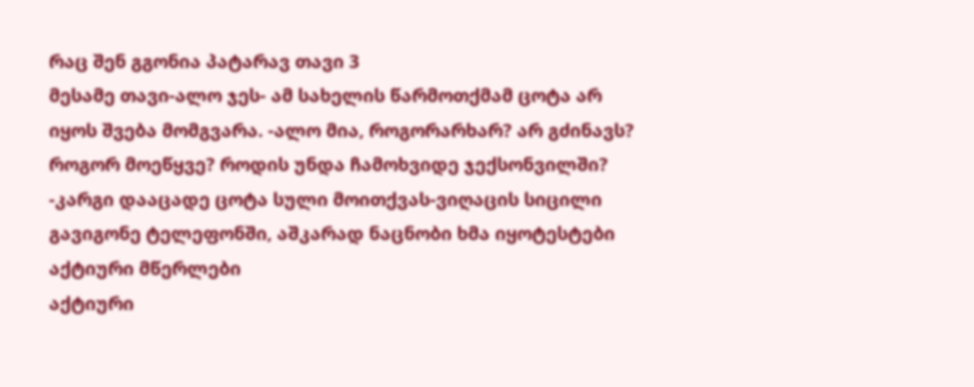რაც შენ გგონია პატარავ თავი 3
მესამე თავი-ალო ჯეს- ამ სახელის წარმოთქმამ ცოტა არ იყოს შვება მომგვარა. -ალო მია, როგორარხარ? არ გძინავს? როგორ მოეწყვე? როდის უნდა ჩამოხვიდე ჯექსონვილში? -კარგი დააცადე ცოტა სული მოითქვას-ვიღაცის სიცილი გავიგონე ტელეფონში, აშკარად ნაცნობი ხმა იყოტესტები
აქტიური მწერლები
აქტიური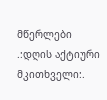მწერლები
.:დღის აქტიური მკითხველი:.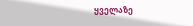ყველაზე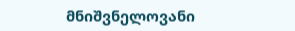მნიშვნელოვანი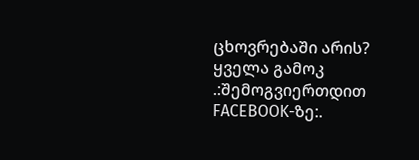ცხოვრებაში არის?
ყველა გამოკ
.:შემოგვიერთდით FACEBOOK-ზე:.